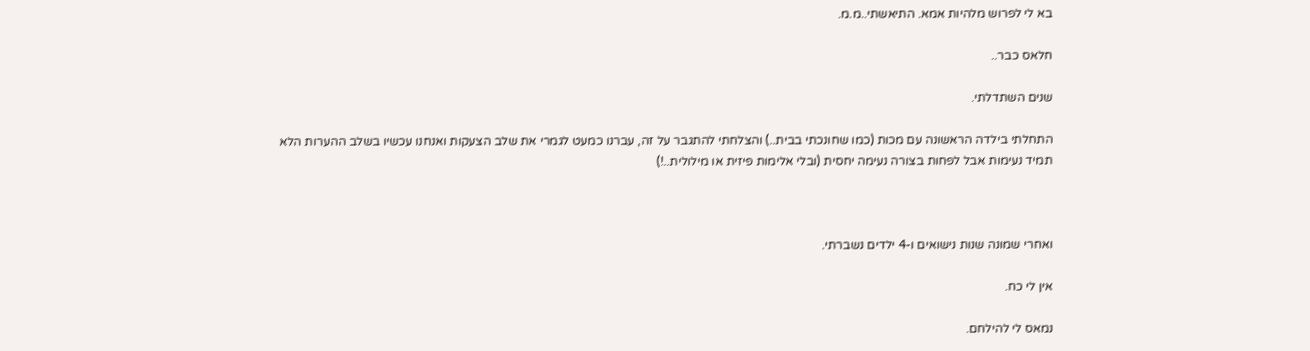בא לי לפרוש מלהיות אמא. התיאשתי..מ.מ.

חלאס כבר..

שנים השתדלתי.

התחלתי בילדה הראשונה עם מכות (כמו שחונכתי בבית..) והצלחתי להתגבר על זה, עברנו כמעט לגמרי את שלב הצעקות ואנחנו עכשיו בשלב ההערות הלא תמיד נעימות אבל לפחות בצורה נעימה יחסית (ובלי אלימות פיזית או מילולית..!)



ואחרי שמונה שנות נישואים ו-4 ילדים נשברתי.

אין לי כח.

נמאס לי להילחם.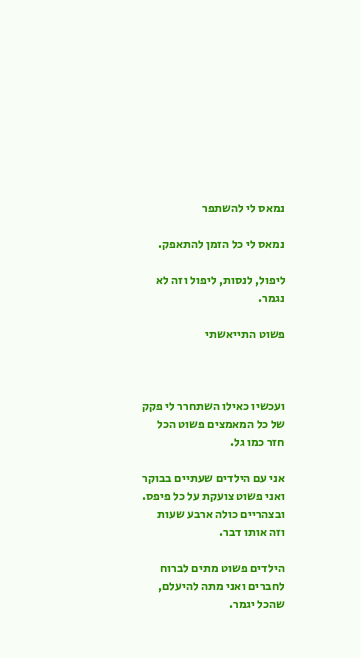נמאס לי להשתפר

נמאס לי כל הזמן להתאפק.

ליפול, לנסות, ליפול וזה לא נגמר.

פשוט התייאשתי



ועכשיו כאילו השתחרר לי פקק של כל המאמצים פשוט הכל חזר כמו גל.

אני עם הילדים שעתיים בבוקר ואני פשוט צועקת על כל פיפס. ובצהריים כולה ארבע שעות וזה אותו דבר.

הילדים פשוט מתים לברוח לחברים ואני מתה להיעלם, שהכל יגמר.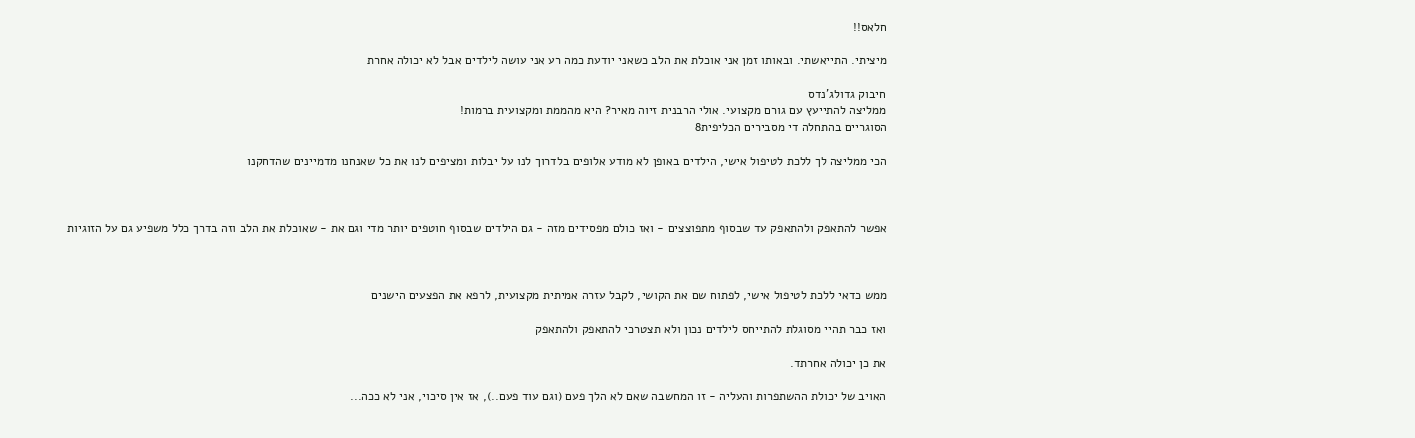חלאס!!

מיציתי. התייאשתי. ובאותו זמן אני אוכלת את הלב כשאני יודעת כמה רע אני עושה לילדים אבל לא יכולה אחרת

חיבוק גדולג'נדס
ממליצה להתייעץ עם גורם מקצועי. אולי הרבנית זיוה מאיר? היא מהממת ומקצועית ברמות!
הסוגריים בהתחלה די מסבירים הכליפית8

הכי ממליצה לך ללכת לטיפול אישי, הילדים באופן לא מודע אלופים בלדרוך לנו על יבלות ומציפים לנו את כל שאנחנו מדמיינים שהדחקנו



אפשר להתאפק ולהתאפק עד שבסוף מתפוצצים - ואז כולם מפסידים מזה - גם הילדים שבסוף חוטפים יותר מדי וגם את - שאוכלת את הלב וזה בדרך כלל משפיע גם על הזוגיות



ממש כדאי ללכת לטיפול אישי, לפתוח שם את הקושי, לקבל עזרה אמיתית מקצועית, לרפא את הפצעים הישנים

ואז כבר תהיי מסוגלת להתייחס לילדים נכון ולא תצטרכי להתאפק ולהתאפק

את כן יכולה אחרתד.

האויב של יכולת ההשתפרות והעליה - זו המחשבה שאם לא הלך פעם (וגם עוד פעם..), אז אין סיכוי, אני לא ככה...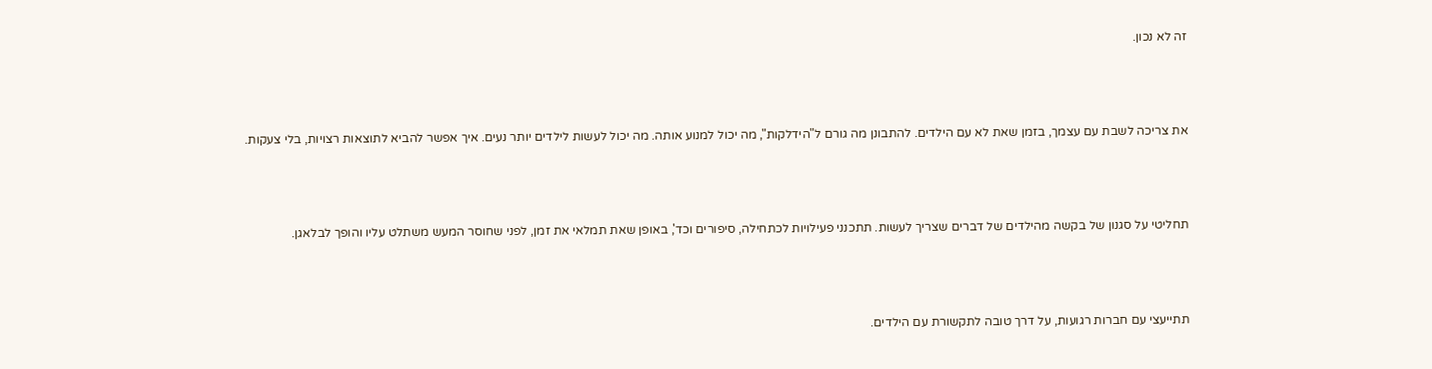זה לא נכון.



את צריכה לשבת עם עצמך, בזמן שאת לא עם הילדים. להתבונן מה גורם ל"הידלקות", מה יכול למנוע אותה. מה יכול לעשות לילדים יותר נעים. איך אפשר להביא לתוצאות רצויות, בלי צעקות.



תחליטי על סגנון של בקשה מהילדים של דברים שצריך לעשות. תתכנני פעילויות לכתחילה, סיפורים וכד', באופן שאת תמלאי את זמן, לפני שחוסר המעש משתלט עליו והופך לבלאגן.



תתייעצי עם חברות רגועות, על דרך טובה לתקשורת עם הילדים.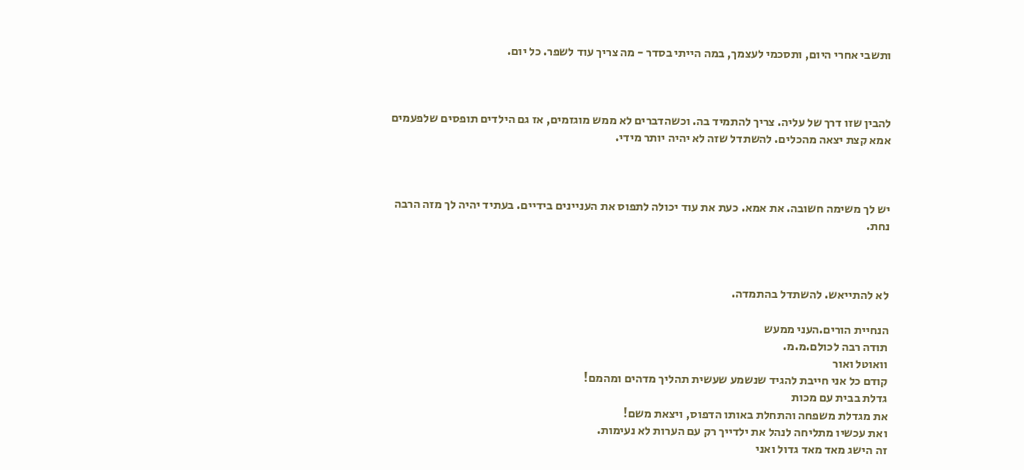ותשבי אחרי היום, ותסכמי לעצמך, במה הייתי בסדר - מה צריך עוד לשפר. כל יום.



להבין שזו דרך של עליה. צריך להתמיד בה. וכשהדברים לא ממש מוגזמים, אז גם הילדים תופסים שלפעמים אמא קצת יצאה מהכלים. להשתדל שזה לא יהיה יותר מידי.



יש לך משימה חשובה. את אמא. כעת את עוד יכולה לתפוס את העניינים בידיים. בעתיד יהיה לך מזה הרבה נחת.



לא להתייאש. להשתדל בהתמדה.

הנחיית הורים.העני ממעש
תודה רבה לכולם.מ.מ.
וואוטל ואור
קודם כל אני חייבת להגיד שנשמע שעשית תהליך מדהים ומהמם!
גדלת בבית עם מכות
את מגדלת משפחה והתחלת באותו הדפוס, ויצאת משם!
ואת עכשיו מתליחה לנהל את ילדייך רק עם הערות לא נעימות.
זה הישג מאד מאד גדול ואני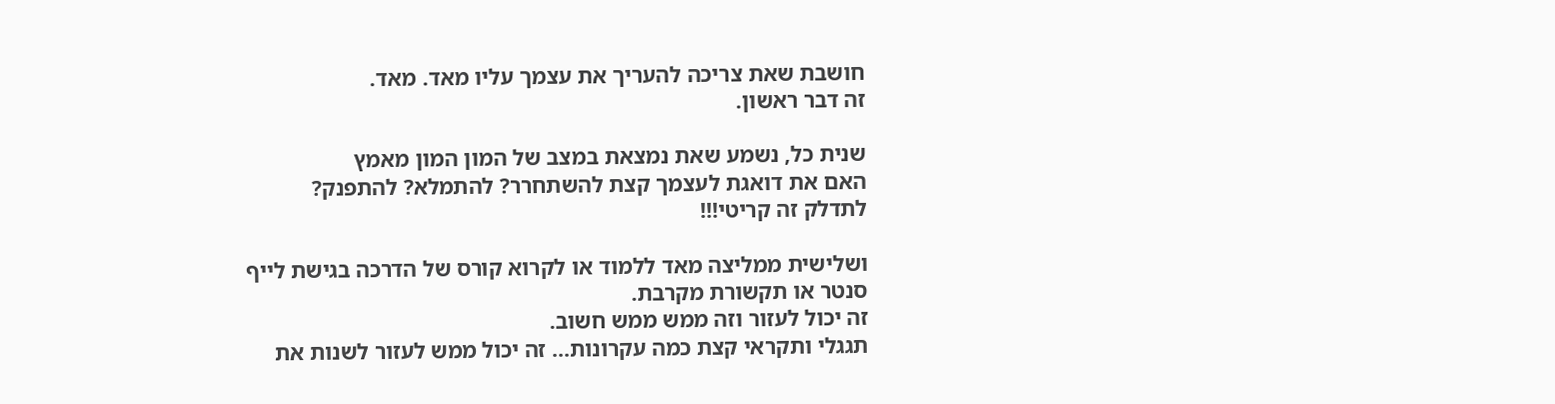חושבת שאת צריכה להעריך את עצמך עליו מאד. מאד.
זה דבר ראשון.

שנית כל, נשמע שאת נמצאת במצב של המון המון מאמץ
האם את דואגת לעצמך קצת להשתחרר? להתמלא? להתפנק?
לתדלק זה קריטי!!!

ושלישית ממליצה מאד ללמוד או לקרוא קורס של הדרכה בגישת לייף סנטר או תקשורת מקרבת.
זה יכול לעזור וזה ממש ממש חשוב.
תגגלי ותקראי קצת כמה עקרונות... זה יכול ממש לעזור לשנות את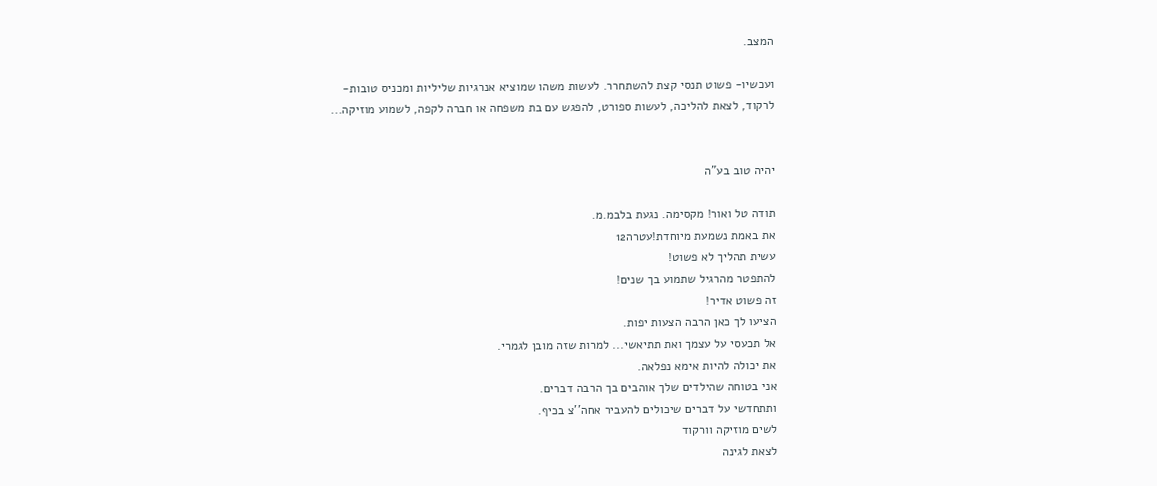המצב.

ועכשיו- פשוט תנסי קצת להשתחרר. לעשות משהו שמוציא אנרגיות שליליות ומכניס טובות-
לרקוד, לצאת להליכה, לעשות ספורט, להפגש עם בת משפחה או חברה לקפה, לשמוע מוזיקה...


יהיה טוב בע"ה

תודה טל ואור! מקסימה. נגעת בלבמ.מ.
את באמת נשמעת מיוחדת!עטרה12
עשית תהליך לא פשוט!
להתפטר מהרגיל שתמוע בך שנים!
זה פשוט אדיר!
הציעו לך כאן הרבה הצעות יפות.
אל תכעסי על עצמך ואת תתיאשי... למרות שזה מובן לגמרי.
את יכולה להיות אימא נפלאה.
אני בטוחה שהילדים שלך אוהבים בך הרבה דברים.
ותתחדשי על דברים שיכולים להעביר אחה''צ בכיף.
לשים מוזיקה וורקוד
לצאת לגינה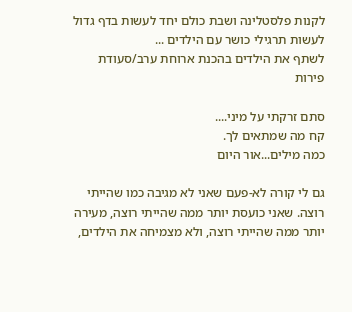לקנות פלסטלינה ושבת כולם יחד לעשות בדף גדול
לעשות תרגילי כושר עם הילדים ...
לשתף את הילדים בהכנת ארוחת ערב/סעודת פירות

סתם זרקתי על מיני....
קח מה שמתאים לך.
כמה מילים...אור היום

גם לי קורה לא-פעם שאני לא מגיבה כמו שהייתי רוצה. שאני כועסת יותר ממה שהייתי רוצה, מעירה יותר ממה שהייתי רוצה, ולא מצמיחה את הילדים,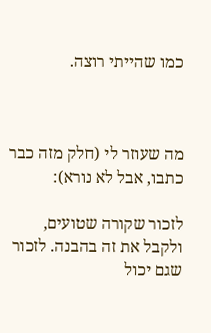כמו שהייתי רוצה.



מה שעוזר לי (חלק מזה כבר כתבו, אבל לא נורא):

לזכור שקורה שטועים, ולקבל את זה בהבנה. לזכור שגם יכול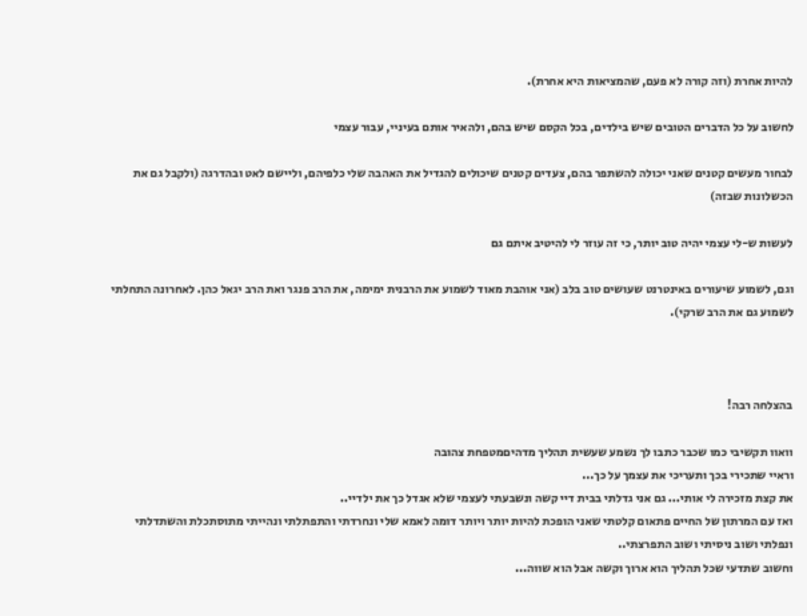להיות אחרת (וזה קורה לא פעם, שהמציאות היא אחרת).

לחשוב על כל הדברים הטובים שיש בילדים, בכל הקסם שיש בהם, ולהאיר אותם בעיניי, עבור עצמי

לבחור מעשים קטנים שאני יכולה להשתפר בהם, צעדים קטנים שיכולים להגדיל את האהבה שלי כלפיהם, וליישם לאט ובהדרגה (ולקבל גם את הכשלונות שבזה)

לעשות ש-לי עצמי יהיה טוב יותר, כי זה עוזר לי להיטיב איתם גם

וגם, לשמוע שיעורים באינטרנט שעושים טוב בלב (אני אוהבת מאוד לשמוע את הרבנית ימימה, את הרב פנגר ואת הרב יגאל כהן. לאחרונה התחלתי לשמוע גם את הרב שרקי).



בהצלחה רבה!

וואוו תקשיבי כמו שכבר כתבו לך נשמע שעשית תהליך מדהיםמטפחת צהובה
וראיי שתכירי בכך ותעריכי את עצמך על כך...
את קצת מזכירה לי אותי... גם אני גדלתי בבית דיי קשה ונשבעתי לעצמי שלא אגדל כך את ילדיי..
ואז עם המרתון של החיים פתאום קלטתי שאני הופכת להיות יותר ויותר דומה לאמא שלי ונחרדתי והתפתלתי ונהייתי מתוסתכלת והשתדלתי ונפלתי ושוב ניסיתי ושוב התפרצתי..
וחשוב שתדעי שכל תהליך הוא ארוך וקשה אבל הוא שווה...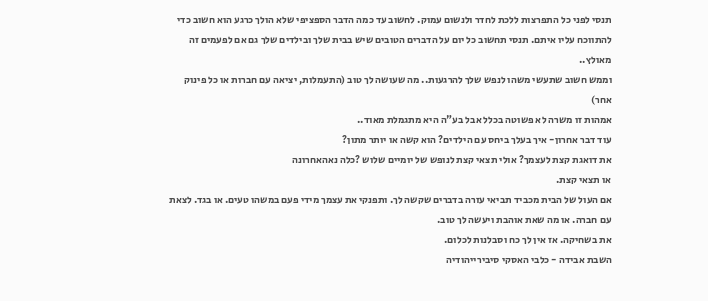תנסי לפני כל התפרצות ללכת לחדר ולנשום עמוק. לחשוב עד כמה הדבר הספציפי שלא הולך כרגע הוא חשוב כדי להתווכח עליו איתם. תנסי תחשוב כל יום על הדברים הטובים שיש בבית שלך ובילדים שלך גם אם לפעמים זה מאולץ..
וממש חשוב שתעשי משהו לנפש שלך להרגעות.. מה שעושה לך טוב (התעמלות, יציאה עם חברות או כל פינוק אחר)
אמהות זו משרה לא פשוטה בכלל אבל בע"ה היא מתגמלת מאוד..
עוד דבר אחרון- איך בעלך ביחס עם הילדים? הוא קשה או יותר מתון?
את דואגת קצת לעצמך? אולי תצאי קצת לנופש של יומיים שלוש ?כלה נאהאחרונה
או תצאי קצת.
אם העול של הבית מכביד תביאי עזרה בדברים שקשה לך. ותפנקי את עצמך מידי פעם במשהו טעים. או בגד. לצאת עם חברה. או מה שאת אוהבת ויעשה לך טוב.
את בשחיקה. אז אין לך כח וסבלנות לכלום.
השבת אבידה - כלבי האסקי סיבירייהודיה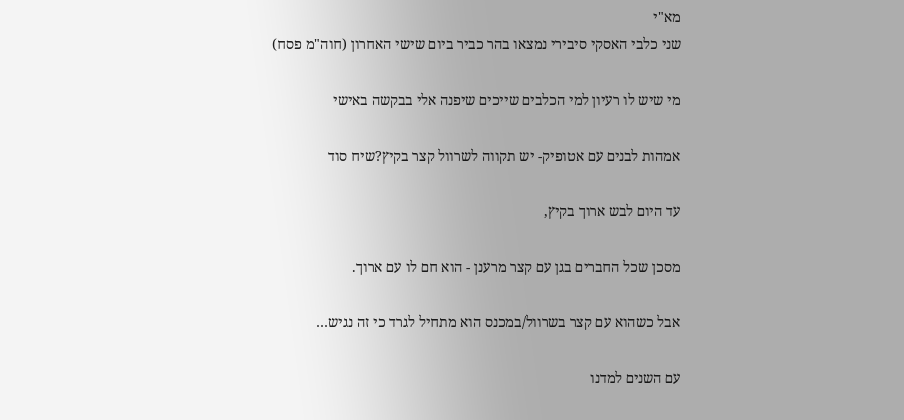מא"י
שני כלבי האסקי סיבירי נמצאו בהר כביר ביום שישי האחרון (חוה"מ פסח)

מי שיש לו רעיון למי הכלבים שייכים שיפנה אלי בבקשה באישי

אמהות לבנים עם אטופיק- יש תקווה לשרוול קצר בקיץ?שיח סוד

עד היום לבש ארוך בקיץ,

מסכן שכל החברים בגן עם קצר מרענן - הוא חם לו עם ארוך.

אבל כשהוא עם קצר בשרוול/במכנס הוא מתחיל לגרד כי זה נגיש…

עם השנים למדנו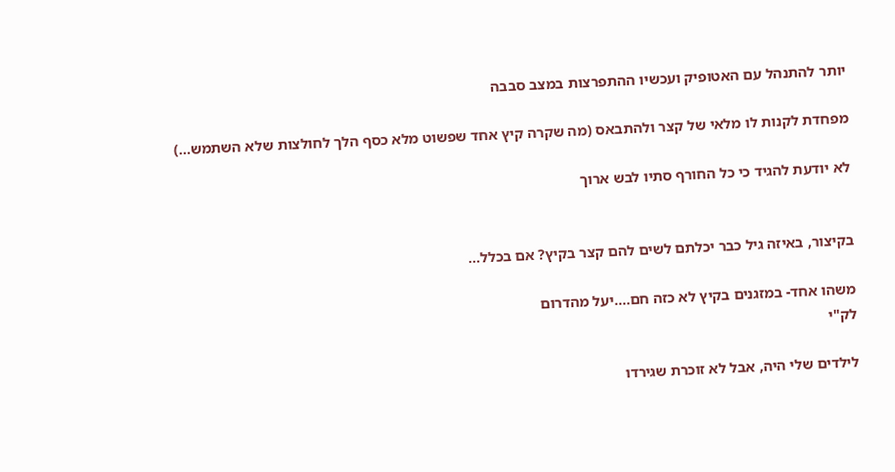יותר להתנהל עם האטופיק ועכשיו ההתפרצות במצב סבבה

מפחדת לקנות לו מלאי של קצר ולהתבאס (מה שקרה קיץ אחד שפשוט מלא כסף הלך לחולצות שלא השתמש…)

לא יודעת להגיד כי כל החורף סתיו לבש ארוך


בקיצור, באיזה גיל כבר יכלתם לשים להם קצר בקיץ? אם בכלל…

משהו אחד- במזגנים בקיץ לא כזה חם....יעל מהדרום
לק"י

לילדים שלי היה, אבל לא זוכרת שגירדו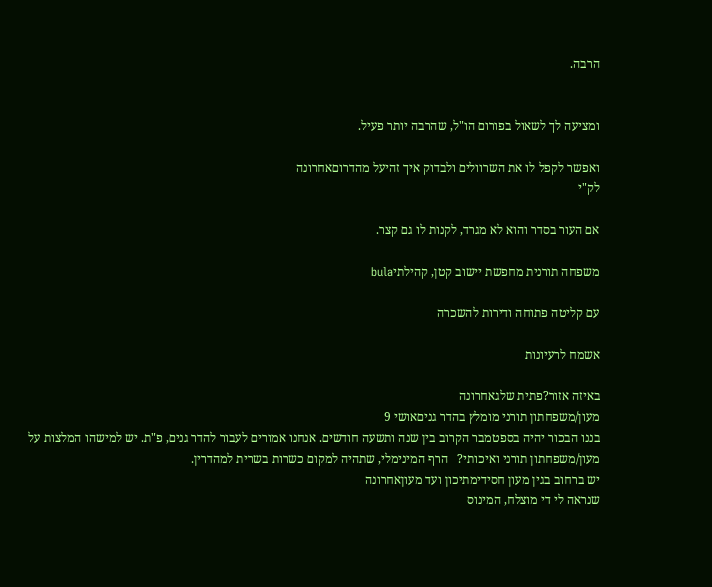הרבה.


ומציעה לך לשאול בפורום הו"ל, שהרבה יותר פעיל.

ואפשר לקפל לו את השרוולים ולבדוק איך זהיעל מהדרוםאחרונה
לק"י

אם העור בסדר והוא לא מגרד, לקנות לו גם קצר.

משפחה תורנית מחפשת יישוב קטן, קהילתיbula

עם קליטה פתוחה ודירות להשכרה

אשמח לרעיונות

באיזה אזור?פתית שלגאחרונה
מעון/משפחתון תורני מומלץ בהדר גניםאושי 9
בננו הבכור יהיה בספטמבר הקרוב בין שנה ותשעה חודשים. אנחנו אמורים לעבור להדר גנים, פ"ת. יש למישהו המלצות על מעון/משפחתון תורני ואיכותי?   הרף המינימלי, שתהיה למקום כשרות בשרית למהדרין.
יש ברחוב בגין מעון חסידימתיכון ועד מעוןאחרונה
שנראה לי די מוצלח, המינוס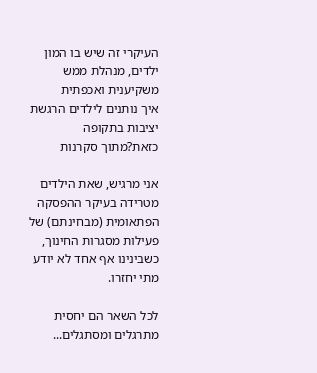העיקרי זה שיש בו המון ילדים, מנהלת ממש משקיענית ואכפתית
איך נותנים לילדים הרגשת יציבות בתקופה כזאת?מתוך סקרנות

אני מרגיש, שאת הילדים מטרידה בעיקר ההפסקה הפתאומית (מבחינתם) של פעילות מסגרות החינוך, כשבינינו אף אחד לא יודע מתי יחזרו.

לכל השאר הם יחסית מתרגלים ומסתגלים...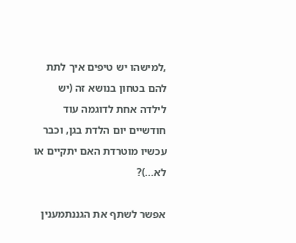,למישהו יש טיפים איך לתת להם בטחון בנושא זה (יש לילדה אחת לדוגמה עוד חודשיים יום הלדת בגן, וכבר עכשיו מוטרדת האם יתקיים או לא...)?

אפשר לשתף את הגננתמענין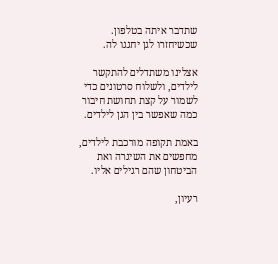שתדבר איתה בטלפון. שכשיחזרו לגן יחגגו לה.

אצלינו משתדלים להתקשר לילדים, ולשלוח סרטונים כדי לשמור על קצת תחושת חיבור כמה שאפשר בין הגן לילדים.

באמת תקופה מורכבת לילדים, מחפשים את השיגרה ואת הביטחון שהם רגילים אליו.

רעיון,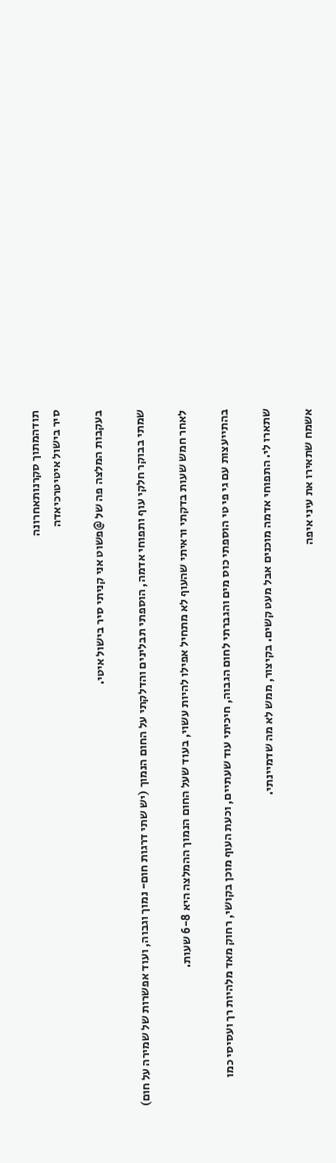תודהמתוך סקרנותאחרונה
סיר בישול איטיטרכיאדה

בעקבות המלצה פה של @פשוט אני קניתי סיר בישול איטי.

שמתי בבוקר חלקי עוף ותפוחי אדמה, הוספתי תבלינים והדלקתי על החום הנמוך (יש שתי דרגות חום- נמוך וגבוה, ועוד אפשרות של שמירה על חום)

לאחר חמש שעות בדקתי וראיתי שהעוף לא מתחיל אפילו להיות עשוי, בעוד שעל החום הנמוך ההמלצה היא 6-8 שעות.

בהתייעצות עם גי פי טי הוספתי כוס מים והגברתי לחום הגבוה, חיכיתי עוד שעתיים, וכעת העוף מוכן בקושי, רחוק מאד מלהיות רך ועסיסי כמו

שתארו לי. התפוחי אדמה מוכנים אבל מעט קשים. בקיצור, ממש לא מה שדמיינתי.

אשמח שתאירו את עיני איפה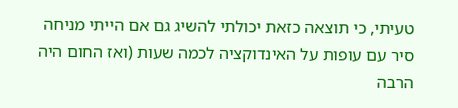טעיתי, כי תוצאה כזאת יכולתי להשיג גם אם הייתי מניחה סיר עם עופות על האינדוקציה לכמה שעות (ואז החום היה הרבה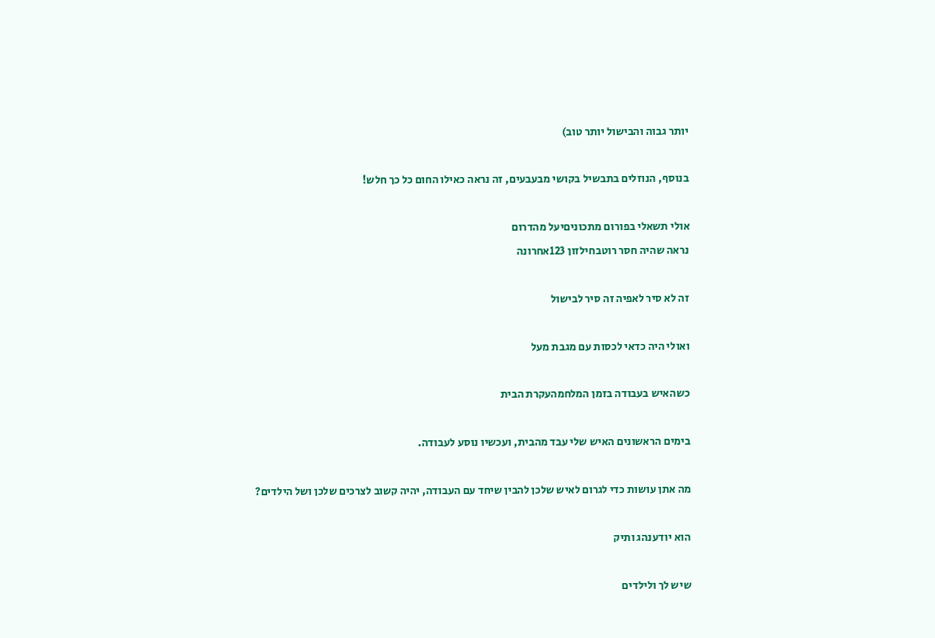יותר גבוה והבישול יותר טוב)

בנוסף, הנוזלים בתבשיל בקושי מבעבעים, זה נראה כאילו החום כל כך חלש!

אולי תשאלי בפורום מתכוניםיעל מהדרום
נראה שהיה חסר רוטבחילזון 123אחרונה

זה לא סיר לאפיה זה סיר לבישול

ואולי היה כדאי לכסות עם מגבת מעל

כשהאיש בעבודה בזמן המלחמהעקרת הבית

בימים הראשונים האיש שלי עבד מהבית, ועכשיו נוסע לעבודה.

מה אתן עושות כדי לגרום לאיש שלכן להבין שיחד עם העבודה, יהיה קשוב לצרכים שלכן ושל הילדים?

הוא יודענהג ותיק

שיש לך ולילדים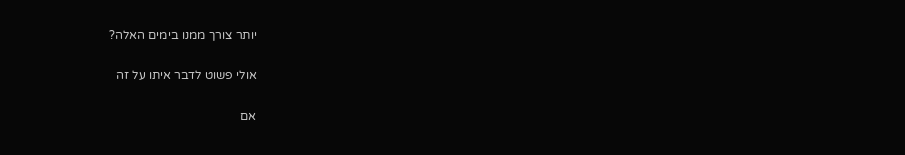יותר צורך ממנו בימים האלה?

אולי פשוט לדבר איתו על זה

אם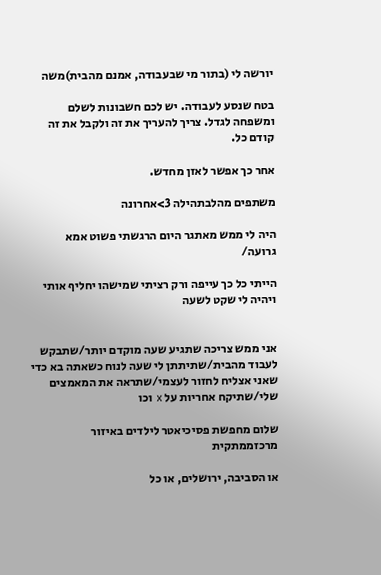יורשה לי (בתור מי שבעבודה, אמנם מהבית)משה

בטח שנסע לעבודה. יש לכם חשבונות לשלם ומשפחה לגדל. צריך להעריך את זה ולקבל את זה קודם כל.

אחר כך אפשר לאזן מחדש.

משתפים מהלבתהילה 3>אחרונה

היה לי ממש מאתגר היום הרגשתי פשוט אמא גרועה/

הייתי כל כך עייפה ורק רציתי שמישהו יחליף אותי ויהיה לי שקט לשעה


אני ממש צריכה שתגיע שעה מוקדם יותר/שתבקש לעבוד מהבית/שתיתתן לי שעה לנוח כשאתה בא כדי שאני אצליח לחזור לעצמי/שתראה את המאמצים שלי/שתיקח אחריות על x וכו

שלום מחפשת פסיכיאטר לילדים באיזור מרכזממתקית

או הסביבה, ירושלים, או כל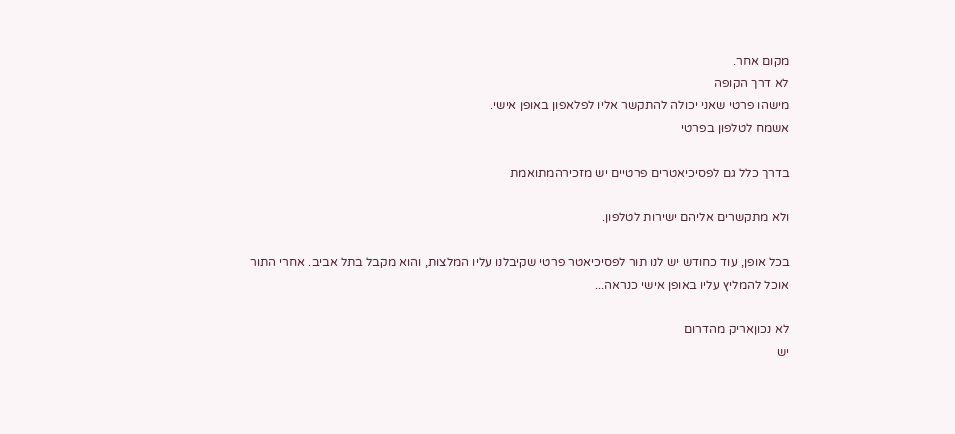מקום אחר.
לא דרך הקופה
מישהו פרטי שאני יכולה להתקשר אליו לפלאפון באופן אישי.
אשמח לטלפון בפרטי

בדרך כלל גם לפסיכיאטרים פרטיים יש מזכירהמתואמת

ולא מתקשרים אליהם ישירות לטלפון.

בכל אופן, עוד כחודש יש לנו תור לפסיכיאטר פרטי שקיבלנו עליו המלצות, והוא מקבל בתל אביב. אחרי התור אוכל להמליץ עליו באופן אישי כנראה...

לא נכוןאריק מהדרום
יש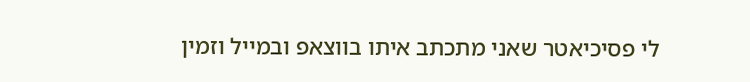לי פסיכיאטר שאני מתכתב איתו בווצאפ ובמייל וזמין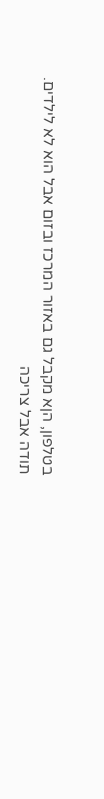בטלפון, הןא מקבל גם באזור המרכז ובזום אבל הוא לא לילדים.
תודה אבל צריכה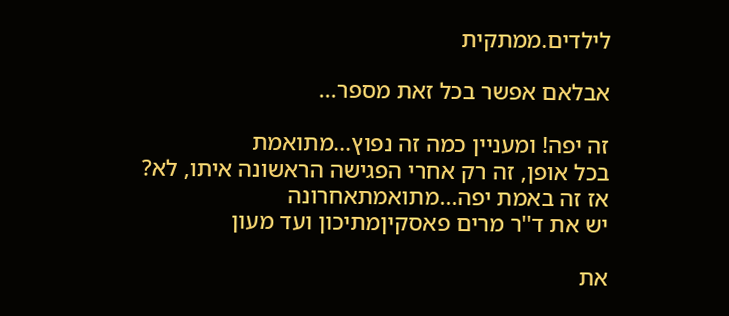לילדים.ממתקית

אבלאם אפשר בכל זאת מספר...

זה יפה! ומעניין כמה זה נפוץ...מתואמת
בכל אופן, זה רק אחרי הפגישה הראשונה איתו, לא?
אז זה באמת יפה...מתואמתאחרונה
יש את ד''ר מרים פאסקיןמתיכון ועד מעון

את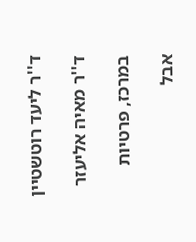ד''ר ליעד רוטשטיין

ד''ר מאיה אליעזר

במרכז, פרטיות

אבל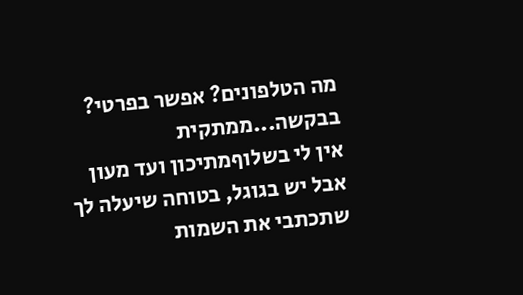מה הטלפונים? אפשר בפרטי? בבקשה...ממתקית
אין לי בשלוףמתיכון ועד מעון
אבל יש בגוגל, בטוחה שיעלה לך שתכתבי את השמות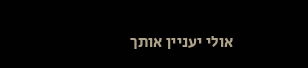אולי יעניין אותך